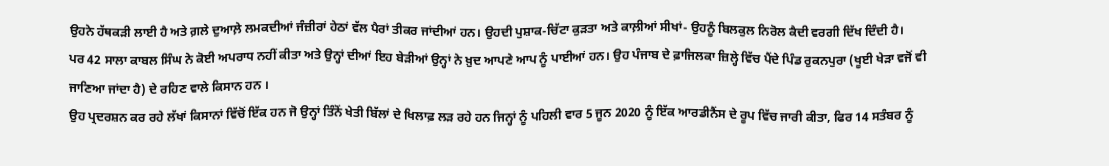ਉਹਨੇ ਹੱਥਕੜੀ ਲਾਈ ਹੈ ਅਤੇ ਗ਼ਲੇ ਦੁਆਲ਼ੇ ਲਮਕਦੀਆਂ ਜੰਜ਼ੀਰਾਂ ਹੇਠਾਂ ਵੱਲ ਪੈਰਾਂ ਤੀਕਰ ਜਾਂਦੀਆਂ ਹਨ। ਉਹਦੀ ਪੁਸ਼ਾਕ-ਚਿੱਟਾ ਕੁੜਤਾ ਅਤੇ ਕਾਲ਼ੀਆਂ ਸੀਖਾਂ- ਉਹਨੂੰ ਬਿਲਕੁਲ ਨਿਰੋਲ ਕੈਦੀ ਵਰਗੀ ਦਿੱਖ ਦਿੰਦੀ ਹੈ।
ਪਰ 42 ਸਾਲਾ ਕਾਬਲ ਸਿੰਘ ਨੇ ਕੋਈ ਅਪਰਾਧ ਨਹੀਂ ਕੀਤਾ ਅਤੇ ਉਨ੍ਹਾਂ ਦੀਆਂ ਇਹ ਬੇੜੀਆਂ ਉਨ੍ਹਾਂ ਨੇ ਖ਼ੁਦ ਆਪਣੇ ਆਪ ਨੂੰ ਪਾਈਆਂ ਹਨ। ਉਹ ਪੰਜਾਬ ਦੇ ਫ਼ਾਜਿਲਕਾ ਜ਼ਿਲ੍ਹੇ ਵਿੱਚ ਪੈਂਦੇ ਪਿੰਡ ਰੁਕਨਪੁਰਾ (ਖੂਈ ਖੇੜਾ ਵਜੋਂ ਵੀ ਜਾਣਿਆ ਜਾਂਦਾ ਹੈ) ਦੇ ਰਹਿਣ ਵਾਲੇ ਕਿਸਾਨ ਹਨ ।
ਉਹ ਪ੍ਰਦਰਸ਼ਨ ਕਰ ਰਹੇ ਲੱਖਾਂ ਕਿਸਾਨਾਂ ਵਿੱਚੋਂ ਇੱਕ ਹਨ ਜੋ ਉਨ੍ਹਾਂ ਤਿੰਨੋਂ ਖੇਤੀ ਬਿੱਲਾਂ ਦੇ ਖਿਲਾਫ਼ ਲੜ ਰਹੇ ਹਨ ਜਿਨ੍ਹਾਂ ਨੂੰ ਪਹਿਲੀ ਵਾਰ 5 ਜੂਨ 2020 ਨੂੰ ਇੱਕ ਆਰਡੀਨੈਂਸ ਦੇ ਰੂਪ ਵਿੱਚ ਜਾਰੀ ਕੀਤਾ, ਫਿਰ 14 ਸਤੰਬਰ ਨੂੰ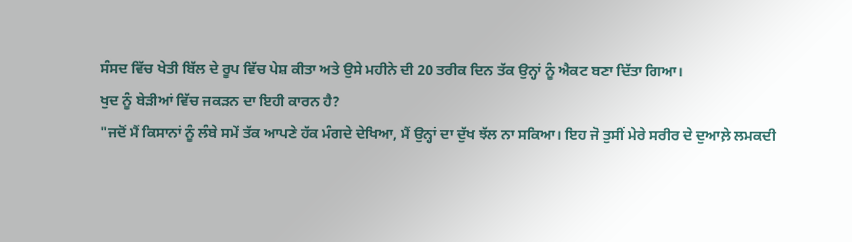ਸੰਸਦ ਵਿੱਚ ਖੇਤੀ ਬਿੱਲ ਦੇ ਰੂਪ ਵਿੱਚ ਪੇਸ਼ ਕੀਤਾ ਅਤੇ ਉਸੇ ਮਹੀਨੇ ਦੀ 20 ਤਰੀਕ ਦਿਨ ਤੱਕ ਉਨ੍ਹਾਂ ਨੂੰ ਐਕਟ ਬਣਾ ਦਿੱਤਾ ਗਿਆ।
ਖੁਦ ਨੂੰ ਬੇੜੀਆਂ ਵਿੱਚ ਜਕੜਨ ਦਾ ਇਹੀ ਕਾਰਨ ਹੈ?
"ਜਦੋਂ ਮੈਂ ਕਿਸਾਨਾਂ ਨੂੰ ਲੰਬੇ ਸਮੇਂ ਤੱਕ ਆਪਣੇ ਹੱਕ ਮੰਗਦੇ ਦੇਖਿਆ, ਮੈਂ ਉਨ੍ਹਾਂ ਦਾ ਦੁੱਖ ਝੱਲ ਨਾ ਸਕਿਆ। ਇਹ ਜੋ ਤੁਸੀਂ ਮੇਰੇ ਸਰੀਰ ਦੇ ਦੁਆਲ਼ੇ ਲਮਕਦੀ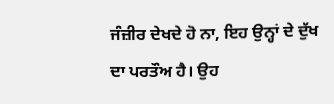ਜੰਜ਼ੀਰ ਦੇਖਦੇ ਹੋ ਨਾ, ਇਹ ਉਨ੍ਹਾਂ ਦੇ ਦੁੱਖ ਦਾ ਪਰਤੌਅ ਹੈ। ਉਹ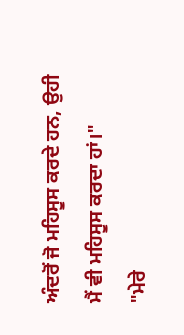ਅੰਦਰੋਂ ਜੋ ਮਹਿਸੂਸ ਕਰਦੇ ਹਨ, ਉਹੀ ਮੈਂ ਵੀ ਮਹਿਸੂਸ ਕਰਦਾ ਹਾਂ।"
"ਮੇਰੇ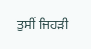ਤੁਸੀਂ ਜਿਹੜੀ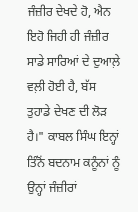ਜੰਜ਼ੀਰ ਦੇਖਦੇ ਹੋ, ਐਨ ਇਹੋ ਜਿਹੀ ਹੀ ਜੰਜ਼ੀਰ ਸਾਡੇ ਸਾਰਿਆਂ ਦੇ ਦੁਆਲ਼ੇ ਵਲ਼ੀ ਹੋਈ ਹੈ, ਬੱਸ ਤੁਹਾਡੇ ਦੇਖਣ ਦੀ ਲੋੜ ਹੈ।" ਕਾਬਲ ਸਿੰਘ ਇਨ੍ਹਾਂ ਤਿੰਨੋਂ ਬਦਨਾਮ ਕਨੂੰਨਾਂ ਨੂੰ ਉਨ੍ਹਾਂ ਜੰਜ਼ੀਰਾਂ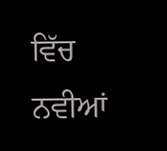ਵਿੱਚ ਨਵੀਆਂ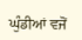ਘੁੰਡੀਆਂ ਵਜੋਂ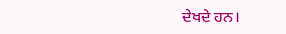ਦੇਖਦੇ ਹਨ।